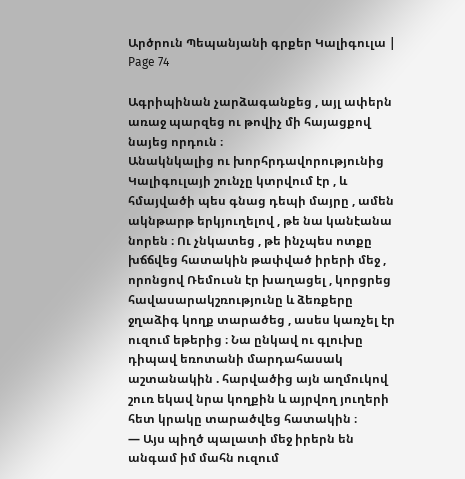Արծրուն Պեպանյանի գրքեր Կալիգուլա | Page 74

Ագրիպինան չարձագանքեց , այլ ափերն առաջ պարզեց ու թովիչ մի հայացքով նայեց որդուն ։
Անակնկալից ու խորհրդավորությունից Կալիգուլայի շունչը կտրվում էր , և հմայվածի պես գնաց դեպի մայրը , ամեն ակնթարթ երկյուղելով , թե նա կանէանա նորեն ։ Ու չնկատեց , թե ինչպես ոտքը խճճվեց հատակին թափված իրերի մեջ , որոնցով Ռեմուսն էր խաղացել , կորցրեց հավասարակշռությունը և ձեռքերը ջղաձիգ կողք տարածեց , ասես կառչել էր ուզում եթերից ։ Նա ընկավ ու գլուխը դիպավ եռոտանի մարդահասակ աշտանակին . հարվածից այն աղմուկով շուռ եկավ նրա կողքին և այրվող յուղերի հետ կրակը տարածվեց հատակին ։
― Այս պիղծ պալատի մեջ իրերն են անգամ իմ մահն ուզում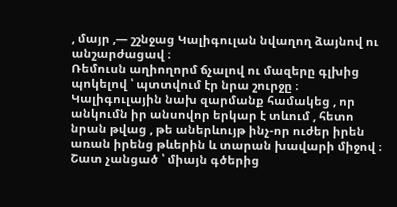, մայր ,― շշնջաց Կալիգուլան նվաղող ձայնով ու անշարժացավ ։
Ռեմուսն աղիողորմ ճչալով ու մազերը գլխից պոկելով ՝ պտտվում էր նրա շուրջը ։
Կալիգուլային նախ զարմանք համակեց , որ անկումն իր անսովոր երկար է տևում , հետո նրան թվաց , թե աներևույթ ինչ-որ ուժեր իրեն առան իրենց թևերին և տարան խավարի միջով ։ Շատ չանցած ՝ միայն գծերից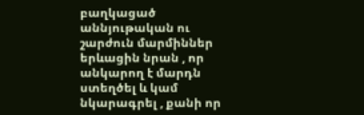բաղկացած աննյութական ու շարժուն մարմիններ երևացին նրան , որ անկարող է մարդն ստեղծել և կամ նկարագրել , քանի որ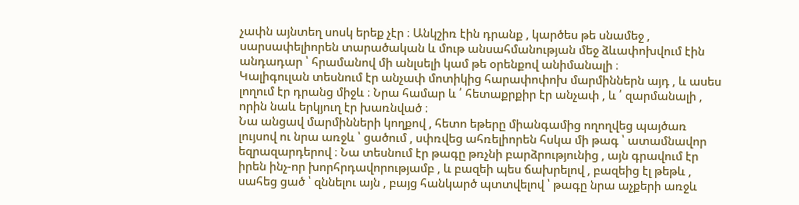չափն այնտեղ սոսկ երեք չէր ։ Անկշիռ էին դրանք , կարծես թե սնամեջ , սարսափելիորեն տարածական և մութ անսահմանության մեջ ձևափոխվում էին անդադար ՝ հրամանով մի անլսելի կամ թե օրենքով անիմանալի ։
Կալիգուլան տեսնում էր անչափ մոտիկից հարափոփոխ մարմիններն այդ , և ասես լողում էր դրանց միջև ։ Նրա համար և ՛ հետաքրքիր էր անչափ , և ՛ զարմանալի , որին նաև երկյուղ էր խառնված ։
Նա անցավ մարմինների կողքով , հետո եթերը միանգամից ողողվեց պայծառ լույսով ու նրա առջև ՝ ցածում , սփռվեց ահռելիորեն հսկա մի թագ ՝ ատամնավոր եզրազարդերով ։ Նա տեսնում էր թագը թռչնի բարձրությունից , այն գրավում էր իրեն ինչ-որ խորհրդավորությամբ , և բազեի պես ճախրելով , բազեից էլ թեթև , սահեց ցած ՝ զննելու այն , բայց հանկարծ պտտվելով ՝ թագը նրա աչքերի առջև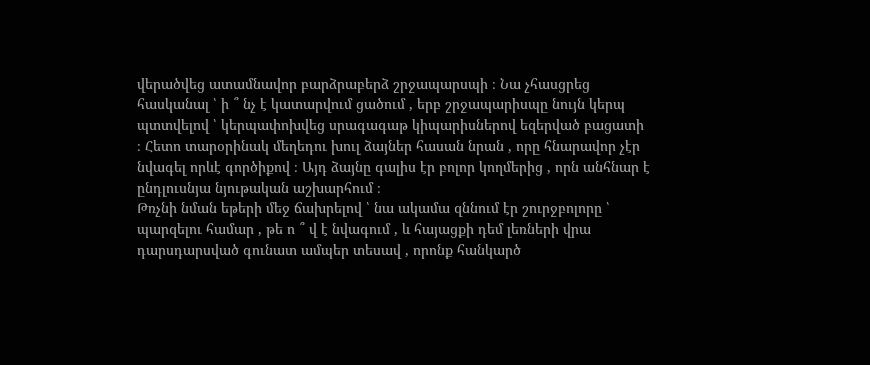վերածվեց ատամնավոր բարձրաբերձ շրջապարսպի ։ Նա չհասցրեց հասկանալ ՝ ի ՞ նչ է կատարվում ցածում , երբ շրջապարիսպը նույն կերպ պտտվելով ՝ կերպափոխվեց սրագագաթ կիպարիսներով եզերված բացատի ։ Հետո տարօրինակ մեղեդու խուլ ձայներ հասան նրան , որը հնարավոր չէր նվագել որևէ գործիքով ։ Այդ ձայնը գալիս էր բոլոր կողմերից , որն անհնար է ընդլուսնյա նյութական աշխարհում ։
Թռչնի նման եթերի մեջ ճախրելով ՝ նա ակամա զննում էր շուրջբոլորը ՝ պարզելու համար , թե ո ՞ վ է նվագում , և հայացքի դեմ լեռների վրա դարսդարսված գունատ ամպեր տեսավ , որոնք հանկարծ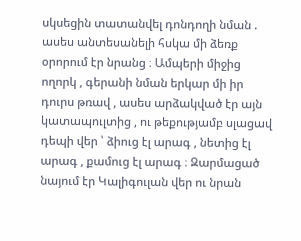սկսեցին տատանվել դոնդողի նման . ասես անտեսանելի հսկա մի ձեռք օրորում էր նրանց ։ Ամպերի միջից ողորկ , գերանի նման երկար մի իր դուրս թռավ , ասես արձակված էր այն կատապուլտից , ու թեքությամբ սլացավ դեպի վեր ՝ ձիուց էլ արագ , նետից էլ արագ , քամուց էլ արագ ։ Զարմացած նայում էր Կալիգուլան վեր ու նրան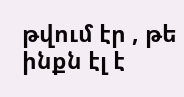թվում էր , թե ինքն էլ է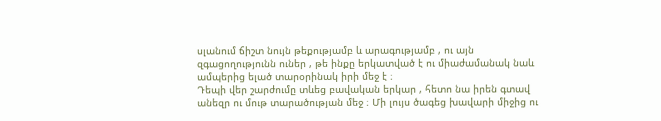սլանում ճիշտ նույն թեքությամբ և արագությամբ , ու այն զգացողությունն ուներ , թե ինքը երկատված է ու միաժամանակ նաև ամպերից ելած տարօրինակ իրի մեջ է ։
Դեպի վեր շարժումը տևեց բավական երկար , հետո նա իրեն գտավ անեզր ու մութ տարածության մեջ ։ Մի լույս ծագեց խավարի միջից ու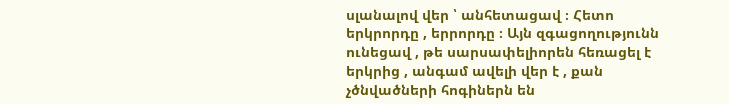սլանալով վեր ՝ անհետացավ ։ Հետո երկրորդը , երրորդը ։ Այն զգացողությունն ունեցավ , թե սարսափելիորեն հեռացել է երկրից , անգամ ավելի վեր է , քան չծնվածների հոգիներն են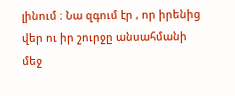լինում ։ Նա զգում էր , որ իրենից վեր ու իր շուրջը անսահմանի մեջ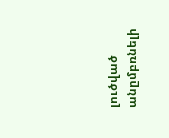լուծված անըմբռնելի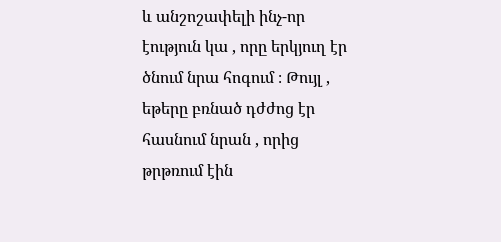և անշոշափելի ինչ-որ էություն կա , որը երկյուղ էր ծնում նրա հոգում ։ Թույլ , եթերը բռնած դժժոց էր հասնում նրան , որից թրթռում էին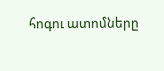հոգու ատոմները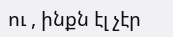ու , ինքն էլ չէր